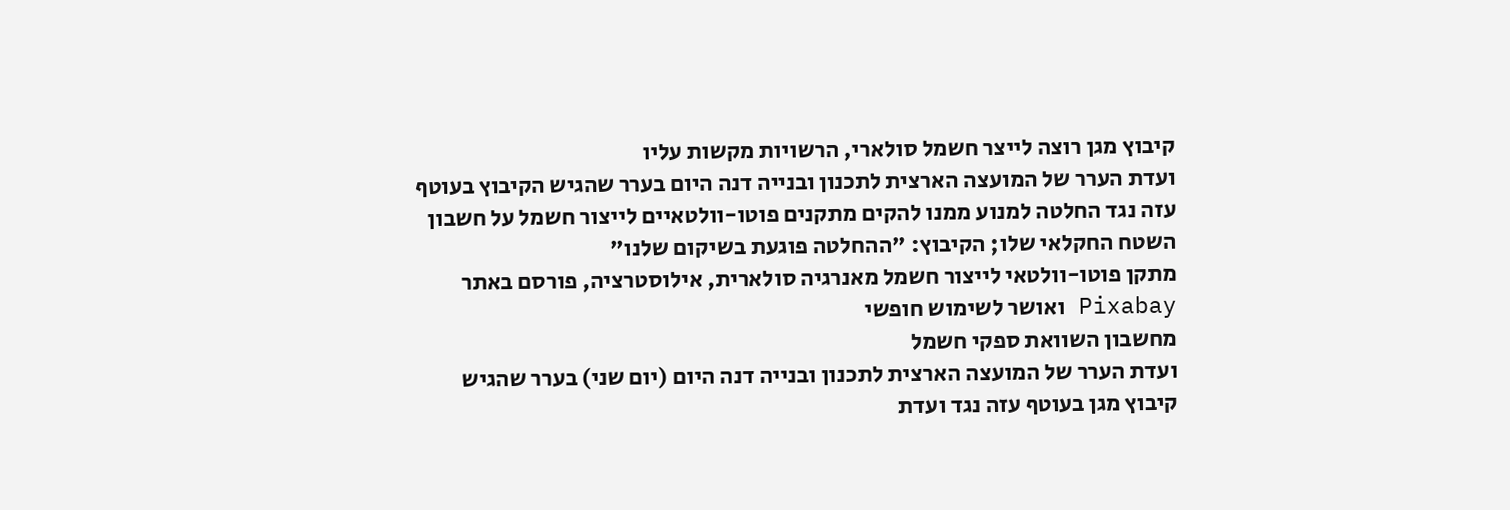קיבוץ מגן רוצה לייצר חשמל סולארי, הרשויות מקשות עליו
ועדת הערר של המועצה הארצית לתכנון ובנייה דנה היום בערר שהגיש הקיבוץ בעוטף עזה נגד החלטה למנוע ממנו להקים מתקנים פוטו-וולטאיים לייצור חשמל על חשבון השטח החקלאי שלו; הקיבוץ: "ההחלטה פוגעת בשיקום שלנו"
מתקן פוטו-וולטאי לייצור חשמל מאנרגיה סולארית, אילוסטרציה, פורסם באתר Pixabay ואושר לשימוש חופשי
מחשבון השוואת ספקי חשמל
ועדת הערר של המועצה הארצית לתכנון ובנייה דנה היום (יום שני) בערר שהגיש קיבוץ מגן בעוטף עזה נגד ועדת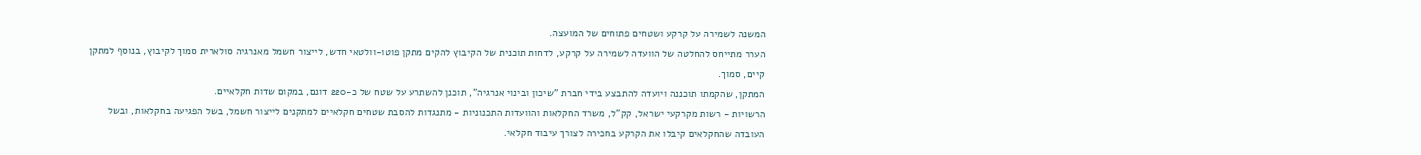המשנה לשמירה על קרקע ושטחים פתוחים של המועצה.
הערר מתייחס להחלטה של הוועדה לשמירה על קרקע, לדחות תוכנית של הקיבוץ להקים מתקן פוטו-וולטאי חדש, לייצור חשמל מאנרגיה סולארית סמוך לקיבוץ, בנוסף למתקן קיים, סמוך.
המתקן, שהקמתו תוכננה ויועדה להתבצע בידי חברת "שיכון ובינוי אנרגיה", תוכנן להשתרע על שטח של כ-220 דונם, במקום שדות חקלאיים.
הרשויות - רשות מקרקעי ישראל, קק"ל, משרד החקלאות והוועדות התכנוניות - מתנגדות להסבת שטחים חקלאיים למתקנים לייצור חשמל, בשל הפגיעה בחקלאות, ובשל העובדה שהחקלאים קיבלו את הקרקע בחכירה לצורך עיבוד חקלאי.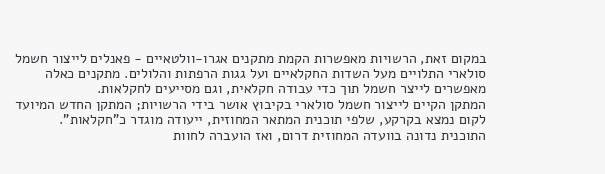במקום זאת, הרשויות מאפשרות הקמת מתקנים אגרו-וולטאיים - פאנלים לייצור חשמל סולארי התלויים מעל השדות החקלאיים ועל גגות הרפתות והלולים. מתקנים כאלה מאפשרים לייצר חשמל תוך כדי עבודה חקלאית, וגם מסייעים לחקלאות.
המתקן הקיים לייצור חשמל סולארי בקיבוץ אושר בידי הרשויות; המתקן החדש המיועד לקום נמצא בקרקע, שלפי תוכנית המתאר המחוזית, ייעודה מוגדר כ"חקלאות".
התוכנית נדונה בוועדה המחוזית דרום, ואז הועברה לחוות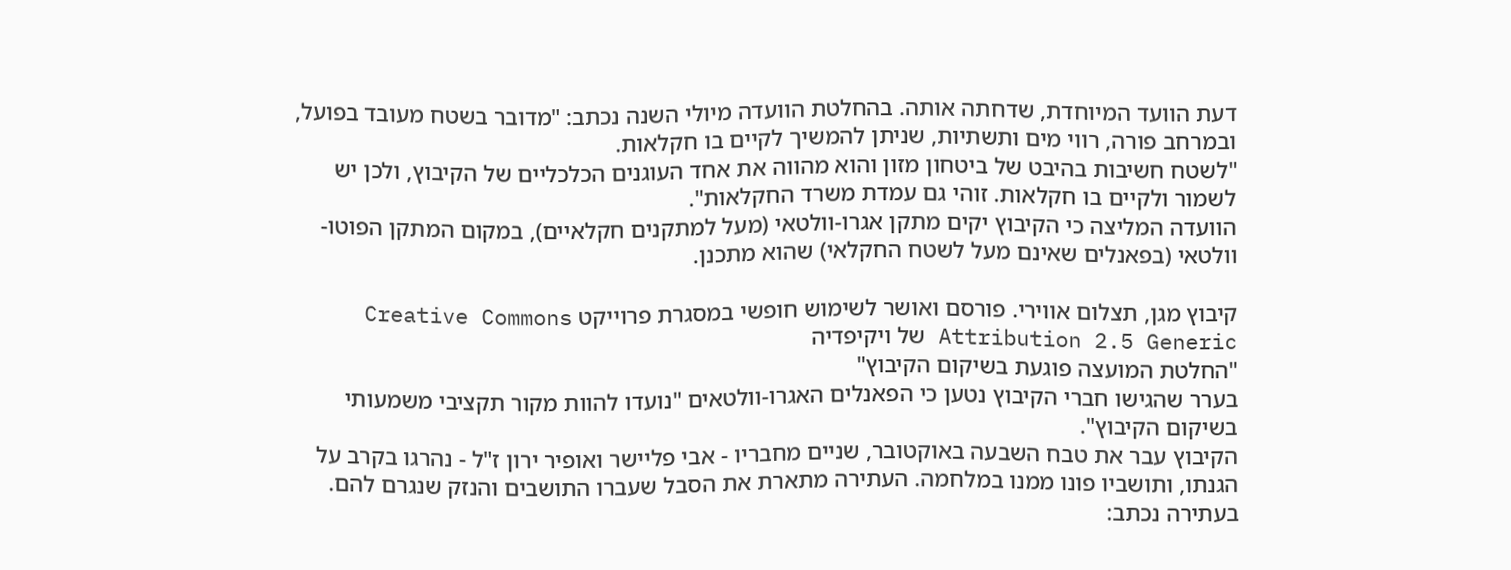דעת הוועד המיוחדת, שדחתה אותה. בהחלטת הוועדה מיולי השנה נכתב: "מדובר בשטח מעובד בפועל, ובמרחב פורה, רווי מים ותשתיות, שניתן להמשיך לקיים בו חקלאות.
"לשטח חשיבות בהיבט של ביטחון מזון והוא מהווה את אחד העוגנים הכלכליים של הקיבוץ, ולכן יש לשמור ולקיים בו חקלאות. זוהי גם עמדת משרד החקלאות".
הוועדה המליצה כי הקיבוץ יקים מתקן אגרו-וולטאי (מעל למתקנים חקלאיים), במקום המתקן הפוטו-וולטאי (בפאנלים שאינם מעל לשטח החקלאי) שהוא מתכנן.

קיבוץ מגן, תצלום אווירי. פורסם ואושר לשימוש חופשי במסגרת פרוייקט Creative Commons Attribution 2.5 Generic של ויקיפדיה
"החלטת המועצה פוגעת בשיקום הקיבוץ"
בערר שהגישו חברי הקיבוץ נטען כי הפאנלים האגרו-וולטאים "נועדו להוות מקור תקציבי משמעותי בשיקום הקיבוץ".
הקיבוץ עבר את טבח השבעה באוקטובר, שניים מחבריו - אבי פליישר ואופיר ירון ז"ל - נהרגו בקרב על הגנתו, ותושביו פונו ממנו במלחמה. העתירה מתארת את הסבל שעברו התושבים והנזק שנגרם להם.
בעתירה נכתב: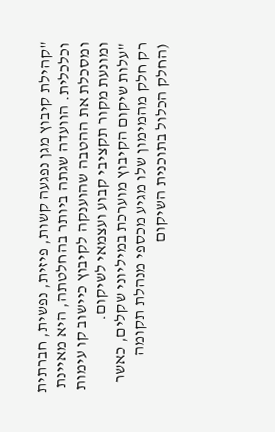"קהילת קיבוץ מגן נפגעה קשות, פיזית, נפשית, חברתית וכלכלית. הוועדה שגתה ביותר בהחלטתה, היא מאיינת ומסכלת את ההטבה שהוענקה לקיבוץ כיישוב קו עימות ומונעת מקור תקציבי קבוע ועצמאי לשיקום.
"עלות שיקום הקיבוץ מוערכת במיליוני שקלים, כאשר רק חלק מהמימון שלו מגיע מכספי מנהלת תקומה (החלק הכלול בתוכנית השיקום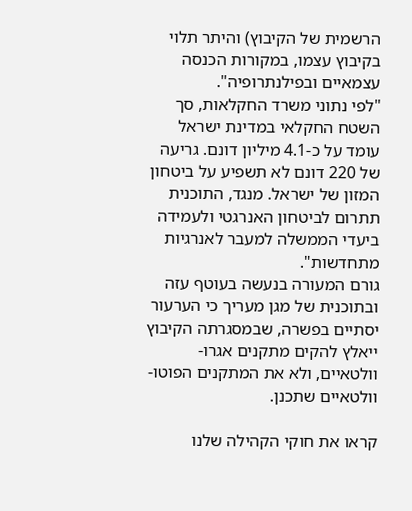הרשמית של הקיבוץ) והיתר תלוי בקיבוץ עצמו, במקורות הכנסה עצמאיים ובפילנתרופיה".
"לפי נתוני משרד החקלאות, סך השטח החקלאי במדינת ישראל עומד על כ-4.1 מיליון דונם. גריעה של 220 דונם לא תשפיע על ביטחון המזון של ישראל. מנגד, התוכנית תתרום לביטחון האנרגטי ולעמידה ביעדי הממשלה למעבר לאנרגיות מתחדשות".
גורם המעורה בנעשה בעוטף עזה ובתוכנית של מגן מעריך כי הערעור יסתיים בפשרה, שבמסגרתה הקיבוץ ייאלץ להקים מתקנים אגרו-וולטאיים, ולא את המתקנים הפוטו-וולטאיים שתכנן.

קראו את חוקי הקהילה שלנו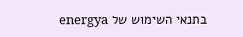בתנאי השימוש של energya